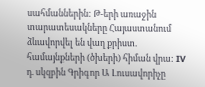սահմաններին: Թ-երի առաջին տարատեսակները Հայաստանում ձևավորվել են վաղ քրիստ. համայնքների (ծխերի) հիման վրա: IV դ. սկզբին Գրիգոր Ա Լուսավորիչը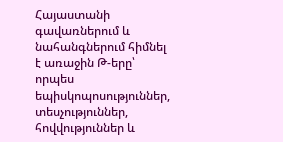Հայաստանի գավառներում և նահանգներում հիմնել է առաջին Թ-երը՝ որպես եպիսկոպոսություններ, տեսչություններ, հովվություններ և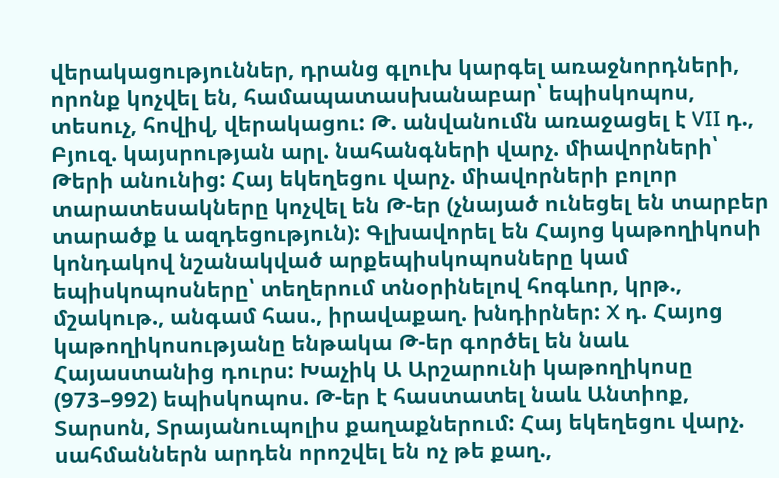վերակացություններ, դրանց գլուխ կարգել առաջնորդների, որոնք կոչվել են, համապատասխանաբար՝ եպիսկոպոս, տեսուչ, հովիվ, վերակացու: Թ. անվանումն առաջացել է VII դ., Բյուզ. կայսրության արլ. նահանգների վարչ. միավորների՝ Թերի անունից: Հայ եկեղեցու վարչ. միավորների բոլոր տարատեսակները կոչվել են Թ-եր (չնայած ունեցել են տարբեր տարածք և ազդեցություն): Գլխավորել են Հայոց կաթողիկոսի կոնդակով նշանակված արքեպիսկոպոսները կամ եպիսկոպոսները՝ տեղերում տնօրինելով հոգևոր, կրթ., մշակութ., անգամ հաս., իրավաքաղ. խնդիրներ: X դ. Հայոց կաթողիկոսությանը ենթակա Թ-եր գործել են նաև Հայաստանից դուրս: Խաչիկ Ա Արշարունի կաթողիկոսը (973–992) եպիսկոպոս. Թ-եր է հաստատել նաև Անտիոք, Տարսոն, Տրայանուպոլիս քաղաքներում: Հայ եկեղեցու վարչ. սահմաններն արդեն որոշվել են ոչ թե քաղ.,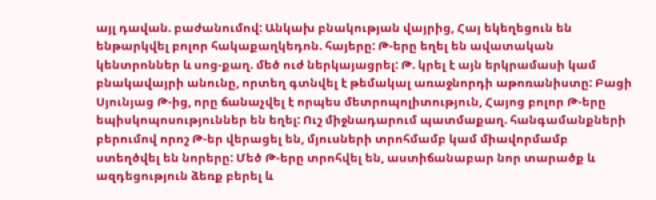այլ դավան. բաժանումով: Անկախ բնակության վայրից, Հայ եկեղեցուն են ենթարկվել բոլոր հակաքաղկեդոն. հայերը: Թ-երը եղել են ավատական կենտրոններ և սոց-քաղ. մեծ ուժ ներկայացրել: Թ. կրել է այն երկրամասի կամ բնակավայրի անունը, որտեղ գտնվել է թեմակալ առաջնորդի աթոռանիստը: Բացի Սյունյաց Թ-ից, որը ճանաչվել է որպես մետրոպոլիտություն, Հայոց բոլոր Թ-երը եպիսկոպոսություններ են եղել: Ուշ միջնադարում պատմաքաղ. հանգամանքների բերումով որոշ Թ-եր վերացել են, մյուսների տրոհմամբ կամ միավորմամբ ստեղծվել են նորերը: Մեծ Թ-երը տրոհվել են, աստիճանաբար նոր տարածք և ազդեցություն ձեռք բերել և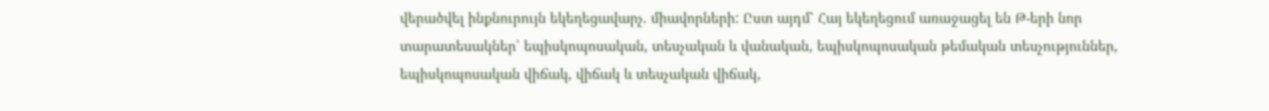վերածվել ինքնուրույն եկեղեցավարչ. միավորների: Ըստ այդմ՝ Հայ եկեղեցում առաջացել են Թ-երի նոր տարատեսակներ՝ եպիսկոպոսական, տեսչական և վանական, եպիսկոպոսական թեմական տեսչություններ, եպիսկոպոսական վիճակ, վիճակ և տեսչական վիճակ,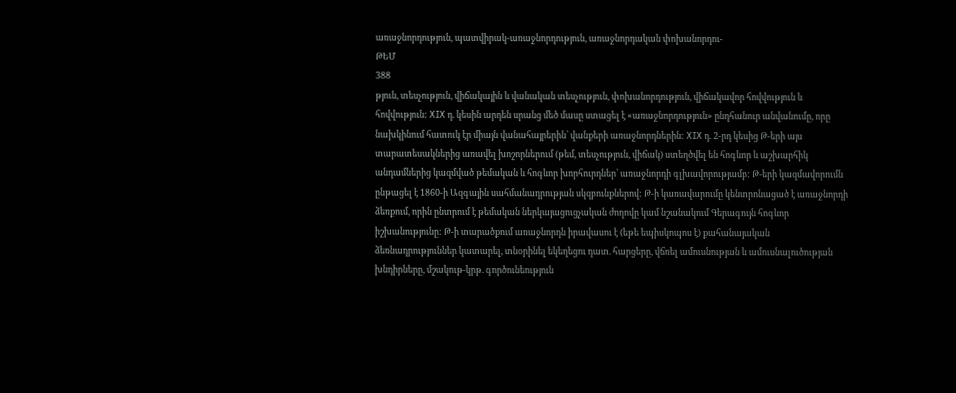առաջնորդություն, պատվիրակ-առաջնորդություն, առաջնորդական փոխանորդու-
ԹԵՄ
388
թյուն, տեսչություն, վիճակային և վանական տեսչություն, փոխանորդություն, վիճակավոր հովվություն և հովվություն: XIX դ. կեսին արդեն սրանց մեծ մասը ստացել է «առաջնորդություն» ընդհանուր անվանումը, որը նախկինում հատուկ էր միայն վանահայրերին՝ վանքերի առաջնորդներին: XIX դ. 2-րդ կեսից Թ-երի այս տարատեսակներից առավել խոշորներում (թեմ, տեսչություն, վիճակ) ստեղծվել են հոգևոր և աշխարհիկ անդամներից կազմված թեմական և հոգևոր խորհուրդներ՝ առաջնորդի գլխավորությամբ: Թ-երի կազմավորումն ընթացել է 1860-ի Ազգային սահմանադրության սկզբունքներով: Թ-ի կառավարումը կենտրոնացած է առաջնորդի ձեռքում, որին ընտրում է թեմական ներկայացուցչական ժողովը կամ նշանակում Գերագույն հոգևոր իշխանությունը: Թ-ի տարածքում առաջնորդն իրավասու է (եթե եպիսկոպոս է) քահանայական ձեռնադրություններ կատարել, տնօրինել եկեղեցու դատ. հարցերը, վճռել ամուսնության և ամուսնալուծության խնդիրները, մշակութ-կրթ. գործունեություն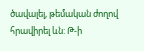ծավալել, թեմական ժողով հրավիրել ևն: Թ-ի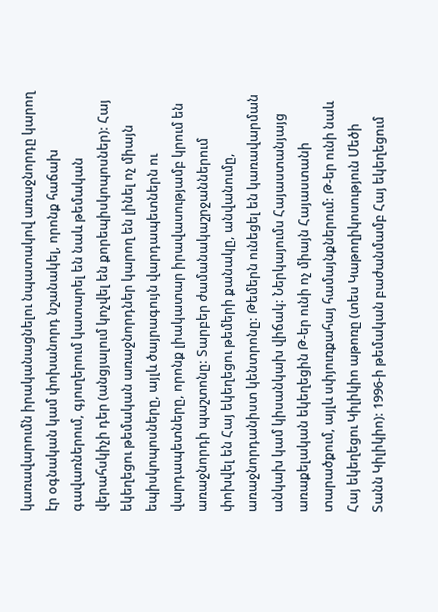կառավարումն իրականացնելու նպատակով առաջնորդը կարող էր օգնական կամ փոխանորդ նշանակել, որոնք հաճախ գավառներում, գյուղերում կատարել են նաև թեմական վերահսկիչի դեր (անցյալում կոչվել են քորեպիսկոպոսներ): Հայ եկեղեցու թեմական առաջնորդներ կարող են լինել ոչ միայն եպիսկոպոսները, այլև ծայրագույն վարդապետներն ու վարդապետները, որոնք լիակատար իրավասությամբ կրում են առաջնորդի պաշտոնը: Տարբեր ժամանակաշրջաններում փոխվել են Հայ եկեղեցու թեմերի քանակը, անվանումը, առաջնորդանիստ կենտրոնը: Թեմերն ունեցել են կառավարման անկախ կամ կիսանկախ վիճակ: Ներկայումս Հայաստանյայց առաքելական եկեղեցին Թ-եր ունի ոչ միայն Հայաստանի տարածքում, այլև սփյուռքահայ համայնքներում: Թ-եր ունի նաև Հայ եկեղեցու Կիլիկիո աթոռը (տես Կաթողիկոսություն Մեծի Տանն Կիլիկիո): 1996-ի թեմական բաժանմամբ Հայ եկեղեցում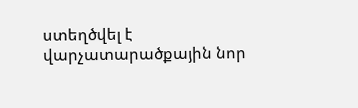ստեղծվել է վարչատարածքային նոր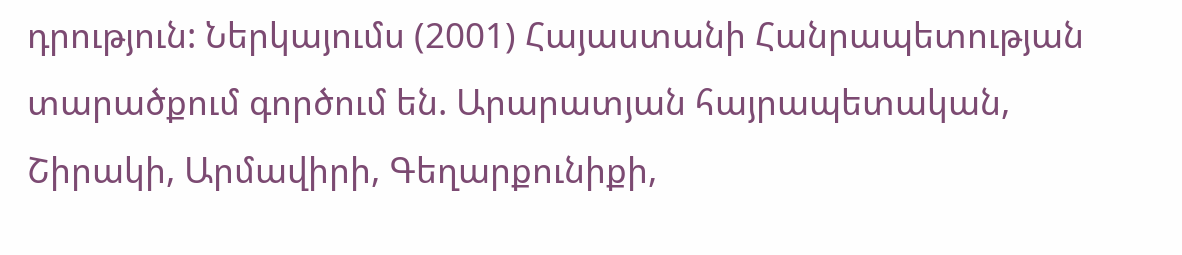դրություն: Ներկայումս (2001) Հայաստանի Հանրապետության տարածքում գործում են. Արարատյան հայրապետական, Շիրակի, Արմավիրի, Գեղարքունիքի,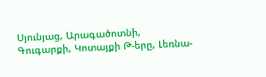Սյունյաց, Արագածոտնի, Գուգարքի, Կոտայքի Թ-երը, Լեռնա-